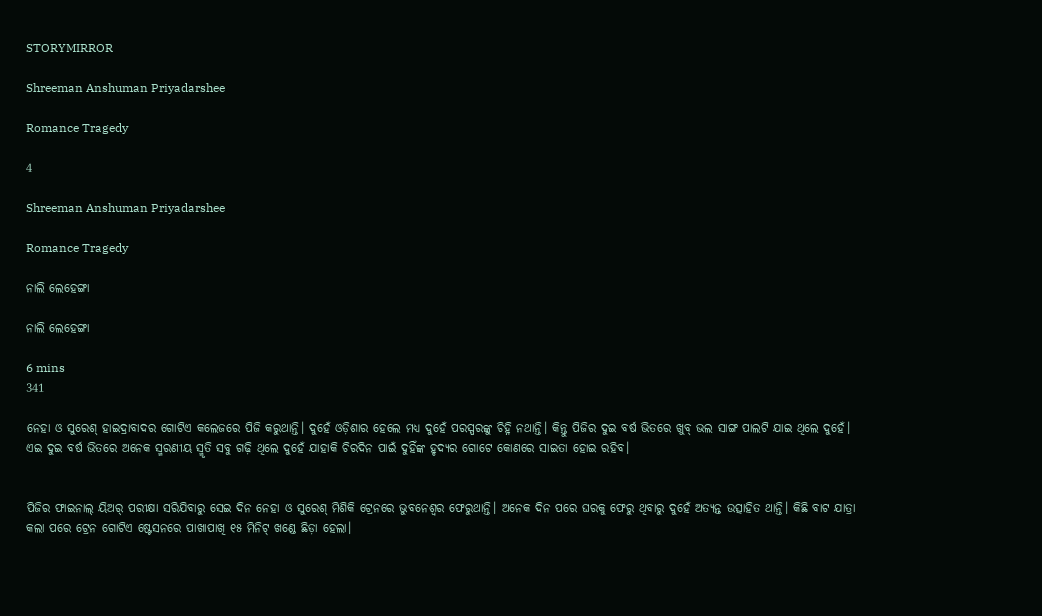STORYMIRROR

Shreeman Anshuman Priyadarshee

Romance Tragedy

4

Shreeman Anshuman Priyadarshee

Romance Tragedy

ନାଲି ଲେହେଙ୍ଗା

ନାଲି ଲେହେଙ୍ଗା

6 mins
341

ନେହା ଓ ସୁରେଶ୍ ହାଇଦ୍ରାବାଦର ଗୋଟିଏ କଲେଜରେ ପିଜି କରୁଥାନ୍ତି। ଦୁହେଁ ଓଡ଼ିଶାର ହେଲେ ମଧ୍ଯ ଦୁହେଁ ପରସ୍ପରଙ୍କୁ ଚିହ୍ନି ନଥାନ୍ତି। କିନ୍ତୁ ପିଜିର ଦୁଇ ବର୍ଷ ଭିତରେ ଖୁବ୍ ଭଲ ସାଙ୍ଗ ପାଲଟି ଯାଇ ଥିଲେ ଦୁହେଁ। ଏଇ ଦୁଇ ବର୍ଷ ଭିତରେ ଅନେକ ସ୍ମରଣୀୟ ସ୍ମୃତି ସବୁ ଗଢ଼ି ଥିଲେ ଦୁହେଁ ଯାହାକି ଚିରଦିନ ପାଇଁ ଦୁହିଁଙ୍କ ହୃଦ୍ୟର ଗୋଟେ କୋଣରେ ସାଇତା ହୋଇ ରହିବ।


ପିଜିର ଫାଇନାଲ୍ ୟିଅର୍ ପରୀକ୍ଷା ସରିଯିବାରୁ ସେଇ ଦିନ ନେହା ଓ ସୁରେଶ୍ ମିଶିକି ଟ୍ରେନରେ ଭୁବନେଶ୍ଵର ଫେରୁଥାନ୍ତି। ଅନେକ ଦିନ ପରେ ଘରକୁ ଫେରୁ ଥିବାରୁ ଦୁହେଁ ଅତ୍ୟନ୍ତ ଉତ୍ସାହିତ ଥାନ୍ତି। କିଛି ବାଟ ଯାତ୍ରା କଲା ପରେ ଟ୍ରେନ ଗୋଟିଏ ଷ୍ଟେସନରେ ପାଖାପାଖି ୧୫ ମିନିଟ୍ ଖଣ୍ଡେ ଛିଡ଼ା ହେଲା।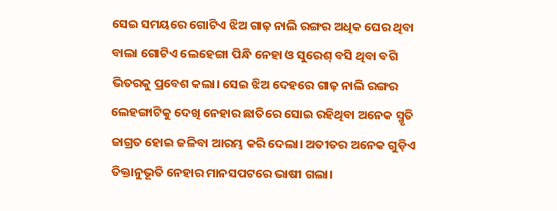ସେଇ ସମୟରେ ଗୋଟିଏ ଝିଅ ଗାଢ଼ ନାଲି ରଙ୍ଗର ଅଧିକ ଘେର ଥିବା ବାଲା ଗୋଟିଏ ଲେହେଙ୍ଗା ପିନ୍ଧି ନେହା ଓ ସୁରେଶ୍ ବସି ଥିବା ବଗି ଭିତରକୁ ପ୍ରବେଶ କଲା। ସେଇ ଝିଅ ଦେହରେ ଗାଢ଼ ନାଲି ରଙ୍ଗର ଲେହଙ୍ଗାଟିକୁ ଦେଖି ନେହାର ଛାତିରେ ସୋଇ ରହିଥିବା ଅନେକ ସ୍ମୃତି ଜାଗ୍ରତ ହୋଇ ଜଳିବା ଆରମ୍ଭ କରି ଦେଲା। ଅତୀତର ଅନେକ ଗୁଡ଼ିଏ ତିକ୍ତାନୁଭୂତି ନେହାର ମାନସପଟରେ ଭାଷୀ ଗଲା।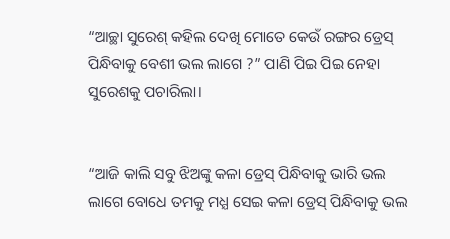“ଆଚ୍ଛା ସୁରେଶ୍ କହିଲ ଦେଖି ମୋତେ କେଉଁ ରଙ୍ଗର ଡ୍ରେସ୍ ପିନ୍ଧିବାକୁ ବେଶୀ ଭଲ ଲାଗେ ?” ପାଣି ପିଇ ପିଇ ନେହା ସୁରେଶକୁ ପଚାରିଲା।


“ଆଜି କାଲି ସବୁ ଝିଅଙ୍କୁ କଳା ଡ୍ରେସ୍ ପିନ୍ଧିବାକୁ ଭାରି ଭଲ ଲାଗେ ବୋଧେ ତମକୁ ମଧ୍ଯ ସେଇ କଳା ଡ୍ରେସ୍ ପିନ୍ଧିବାକୁ ଭଲ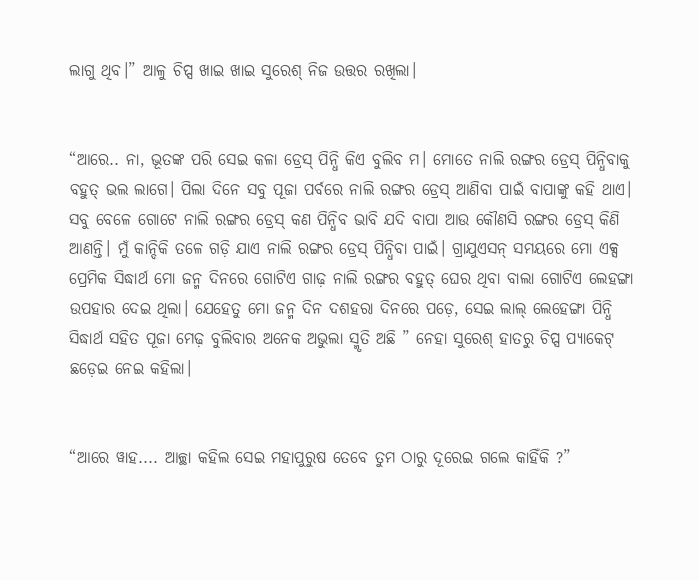ଲାଗୁ ଥିବ।” ଆଳୁ ଚିପ୍ସ ଖାଇ ଖାଇ ସୁରେଶ୍ ନିଜ ଉତ୍ତର ରଖିଲା।


“ଆରେ.. ନା, ଭୂତଙ୍କ ପରି ସେଇ କଳା ଡ୍ରେସ୍ ପିନ୍ଧି କିଏ ବୁଲିବ ମ। ମୋତେ ନାଲି ରଙ୍ଗର ଡ୍ରେସ୍ ପିନ୍ଧିବାକୁ ବହୁତ୍ ଭଲ ଲାଗେ। ପିଲା ଦିନେ ସବୁ ପୂଜା ପର୍ବରେ ନାଲି ରଙ୍ଗର ଡ୍ରେସ୍ ଆଣିବା ପାଇଁ ବାପାଙ୍କୁ କହି ଥାଏ। ସବୁ ବେଳେ ଗୋଟେ ନାଲି ରଙ୍ଗର ଡ୍ରେସ୍ କଣ ପିନ୍ଧିବ ଭାବି ଯଦି ବାପା ଆଉ କୌଣସି ରଙ୍ଗର ଡ୍ରେସ୍ କିଣି ଆଣନ୍ତି। ମୁଁ କାନ୍ଦିକି ତଳେ ଗଡ଼ି ଯାଏ ନାଲି ରଙ୍ଗର ଡ୍ରେସ୍ ପିନ୍ଧିବା ପାଇଁ। ଗ୍ରାଯୁଏସନ୍ ସମୟରେ ମୋ ଏକ୍ସ ପ୍ରେମିକ ସିଦ୍ଧାର୍ଥ ମୋ ଜନ୍ମ ଦିନରେ ଗୋଟିଏ ଗାଢ଼ ନାଲି ରଙ୍ଗର ବହୁତ୍ ଘେର ଥିବା ବାଲା ଗୋଟିଏ ଲେହଙ୍ଗା ଉପହାର ଦେଇ ଥିଲା। ଯେହେତୁ ମୋ ଜନ୍ମ ଦିନ ଦଶହରା ଦିନରେ ପଡ଼େ, ସେଇ ଲାଲ୍ ଲେହେଙ୍ଗା ପିନ୍ଧି ସିଦ୍ଧାର୍ଥ ସହିତ ପୂଜା ମେଢ଼ ବୁଲିବାର ଅନେକ ଅଭୁଲା ସ୍ମୃତି ଅଛି ” ନେହା ସୁରେଶ୍ ହାତରୁ ଚିପ୍ସ ପ୍ୟାକେଟ୍ ଛଡ଼େଇ ନେଇ କହିଲା।


“ଆରେ ୱାହ.... ଆଚ୍ଛା କହିଲ ସେଇ ମହାପୁରୁଷ ତେବେ ତୁମ ଠାରୁ ଦୂରେଇ ଗଲେ କାହିଁକି ?”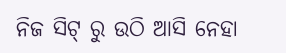ନିଜ ସିଟ୍ ରୁ ଉଠି ଆସି ନେହା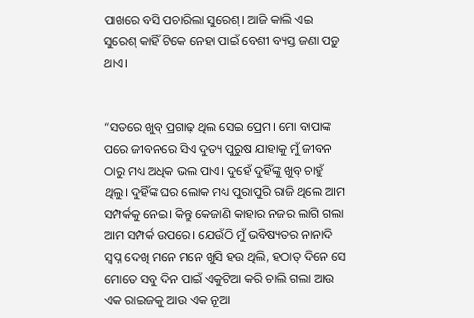ପାଖରେ ବସି ପଚାରିଲା ସୁରେଶ୍। ଆଜି କାଲି ଏଇ ସୁରେଶ୍ କାହିଁ ଟିକେ ନେହା ପାଇଁ ବେଶୀ ବ୍ୟସ୍ତ ଜଣା ପଡ଼ୁ ଥାଏ।


“ସତରେ ଖୁବ୍ ପ୍ରଗାଢ଼ ଥିଲ ସେଇ ପ୍ରେମ। ମୋ ବାପାଙ୍କ ପରେ ଜୀବନରେ ସିଏ ଦୁତ୍ୟ ପୁରୁଷ ଯାହାକୁ ମୁଁ ଜୀବନ ଠାରୁ ମଧ୍ୟ ଅଧିକ ଭଲ ପାଏ। ଦୁହେଁ ଦୁହିଁଙ୍କୁ ଖୁବ୍ ଚାହୁଁ ଥିଲୁ। ଦୁହିଁଙ୍କ ଘର ଲୋକ ମଧ୍ୟ ପୁରାପୁରି ରାଜି ଥିଲେ ଆମ ସମ୍ପର୍କକୁ ନେଇ। କିନ୍ତୁ କେଜାଣି କାହାର ନଜର ଲାଗି ଗଲା ଆମ ସମ୍ପର୍କ ଉପରେ। ଯେଉଁଠି ମୁଁ ଭବିଷ୍ୟତର ନାନାଦି ସ୍ବପ୍ନ ଦେଖି ମନେ ମନେ ଖୁସି ହଉ ଥିଲି, ହଠାତ୍ ଦିନେ ସେ ମୋତେ ସବୁ ଦିନ ପାଇଁ ଏକୁଟିଆ କରି ଚାଲି ଗଲା ଆଉ ଏକ ରାଇଜକୁ ଆଉ ଏକ ନୂଆ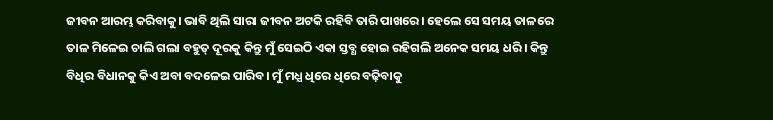ଜୀବନ ଆରମ୍ଭ କରିବାକୁ। ଭାବି ଥିଲି ସାରା ଜୀବନ ଅଟକି ରହିବି ତାରି ପାଖରେ। ହେଲେ ସେ ସମୟ ତାଳରେ ତାଳ ମିଳେଇ ଚାଲି ଗଲା ବହୁତ୍ ଦୂରକୁ କିନ୍ତୁ ମୁଁ ସେଇଠି ଏକା ସ୍ତବ୍ଧ ହୋଇ ରହିଗଲି ଅନେକ ସମୟ ଧରି। କିନ୍ତୁ ବିଧିର ବିଧାନକୁ କିଏ ଅବା ବଦଳେଇ ପାରିବ। ମୁଁ ମଧ୍ଯ ଧିରେ ଧିରେ ବଢ଼ିବାକୁ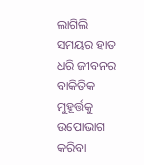ଲାଗିଲି ସମୟର ହାତ ଧରି ଜୀବନର ବାକିତିକ ମୁହୂର୍ତ୍ତକୁ ଉପୋଭାଗ କରିବା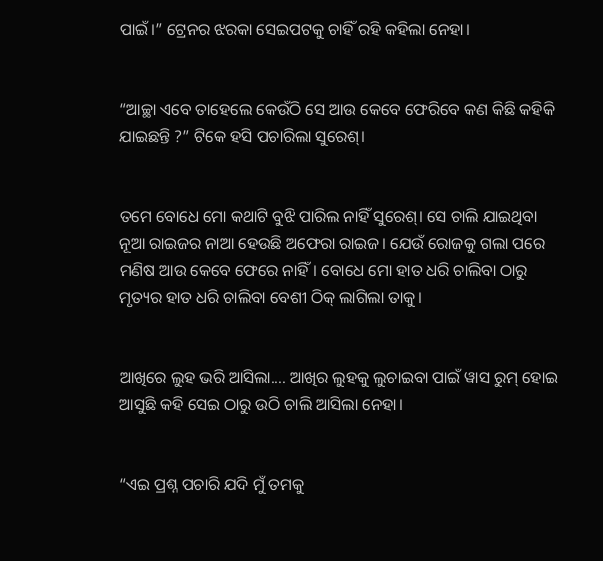ପାଇଁ।” ଟ୍ରେନର ଝରକା ସେଇପଟକୁ ଚାହିଁ ରହି କହିଲା ନେହା।


“ଆଚ୍ଛା ଏବେ ତାହେଲେ କେଉଁଠି ସେ ଆଉ କେବେ ଫେରିବେ କଣ କିଛି କହିକି ଯାଇଛନ୍ତି ?” ଟିକେ ହସି ପଚାରିଲା ସୁରେଶ୍।


ତମେ ବୋଧେ ମୋ କଥାଟି ବୁଝି ପାରିଲ ନାହିଁ ସୁରେଶ୍। ସେ ଚାଲି ଯାଇଥିବା ନୂଆ ରାଇଜର ନାଆ ହେଉଛି ଅଫେରା ରାଇଜ। ଯେଉଁ ରୋଜକୁ ଗଲା ପରେ ମଣିଷ ଆଉ କେବେ ଫେରେ ନାହିଁ। ବୋଧେ ମୋ ହାତ ଧରି ଚାଲିବା ଠାରୁ ମୃତ୍ୟର ହାତ ଧରି ଚାଲିବା ବେଶୀ ଠିକ୍ ଲାଗିଲା ତାକୁ।


ଆଖିରେ ଲୁହ ଭରି ଆସିଲା.... ଆଖିର ଲୁହକୁ ଲୁଚାଇବା ପାଇଁ ୱାସ ରୁମ୍ ହୋଇ ଆସୁଛି କହି ସେଇ ଠାରୁ ଉଠି ଚାଲି ଆସିଲା ନେହା।


“ଏଇ ପ୍ରଶ୍ନ ପଚାରି ଯଦି ମୁଁ ତମକୁ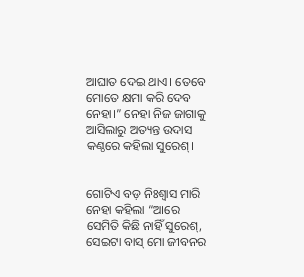ଆଘାତ ଦେଇ ଥାଏ। ତେବେ ମୋତେ କ୍ଷମା କରି ଦେବ ନେହା।” ନେହା ନିଜ ଜାଗାକୁ ଆସିଲାରୁ ଅତ୍ୟନ୍ତ ଉଦାସ କଣ୍ଠରେ କହିଲା ସୁରେଶ୍।


ଗୋଟିଏ ବଡ଼ ନିଃଶ୍ୱାସ ମାରି ନେହା କହିଲା “ଆରେ ସେମିତି କିଛି ନାହିଁ ସୁରେଶ୍, ସେଇଟା ବାସ୍ ମୋ ଜୀବନର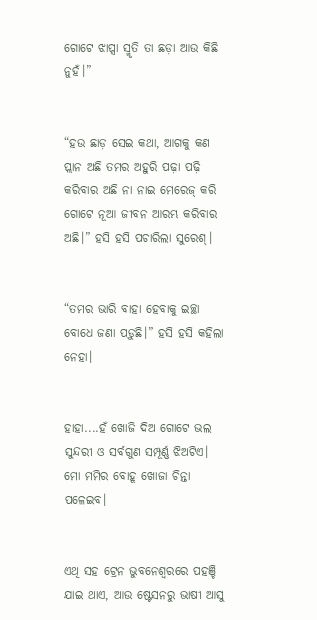ଗୋଟେ ଝାପ୍ସା ସ୍ମୃତି ତା ଛଡ଼ା ଆଉ କିଛି ନୁହଁ।”


“ହଉ ଛାଡ଼ ସେଇ କଥା, ଆଗକୁ କଣ ପ୍ଲାନ ଅଛି ତମର ଅହୁରି ପଢ଼ା ପଢ଼ି କରିବାର ଅଛି ନା ନାଇ ମେରେଜ୍ କରି ଗୋଟେ ନୂଆ ଜୀବନ ଆରମ୍ଭ କରିବାର ଅଛି।” ହସି ହସି ପଚାରିଲା ସୁରେଶ୍।


“ତମର ଭାରି ବାହା ହେବାକୁ ଇଚ୍ଛା ବୋଧେ ଜଣା ପଡ଼ୁଛି।” ହସି ହସି କହିଲା ନେହା।


ହାହା....ହଁ ଖୋଜି ଦିଅ ଗୋଟେ ଭଲ ସୁନ୍ଦରୀ ଓ ସର୍ବଗୁଣ ସମ୍ପୂର୍ଣ୍ଣ ଝିଅଟିଏ। ମୋ ମମିର ବୋହୂ ଖୋଜା ଚିନ୍ତା ପଳେଇବ।


ଏଥି ସହ ଟ୍ରେନ ଭୁବନେଶ୍ୱରରେ ପହଞ୍ଚି ଯାଇ ଥାଏ, ଆଉ ଷ୍ଟେସନରୁ ଭାଷୀ ଆସୁ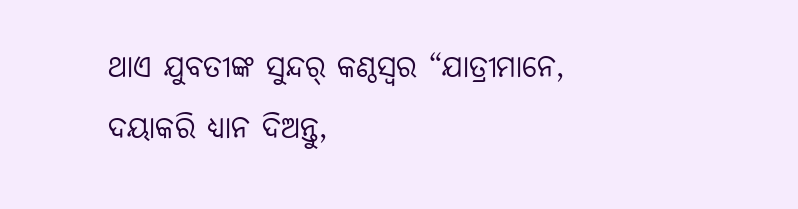ଥାଏ ଯୁବତୀଙ୍କ ସୁନ୍ଦର୍ କଣ୍ଠସ୍ୱର “ଯାତ୍ରୀମାନେ, ଦୟାକରି ଧ୍ୟାନ ଦିଅନ୍ତୁ,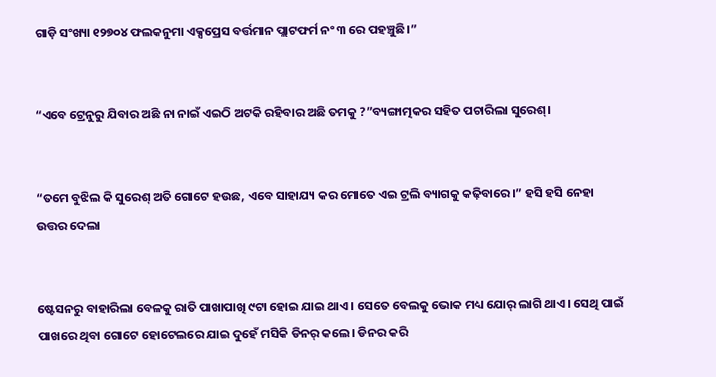ଗାଡ଼ି ସଂଖ୍ୟା ୧୨୭୦୪ ଫଲକନୁମା ଏକ୍ସପ୍ରେସ ବର୍ତ୍ତମାନ ପ୍ଲାଟଫର୍ମ ନଂ ୩ ରେ ପହଞ୍ଚୁଛି।”


“ଏବେ ଟ୍ରେନୁରୁ ଯିବାର ଅଛି ନା ନାଇଁ ଏଇଠି ଅଟକି ରହିବାର ଅଛି ତମକୁ ?”ବ୍ୟଙ୍ଗାତ୍ମକର ସହିତ ପଚାରିଲା ସୁରେଶ୍।


“ତମେ ବୁଝିଲ କି ସୁରେଶ୍ ଅତି ଗୋଟେ ହଉଛ, ଏବେ ସାହାଯ୍ୟ କର ମୋତେ ଏଇ ଟ୍ରଲି ବ୍ୟାଗକୁ କଢ଼ିବାରେ।” ହସି ହସି ନେହା ଉତ୍ତର ଦେଲା


ଷ୍ଟେସନରୁ ବାହାରିଲା ବେଳକୁ ରାତି ପାଖାପାଖି ୯ଟା ହୋଇ ଯାଇ ଥାଏ। ସେତେ ବେଲକୁ ଭୋକ ମଧ୍ୟ ଯୋର୍ ଲାଗି ଥାଏ। ସେଥି ପାଇଁ ପାଖରେ ଥିବା ଗୋଟେ ହୋଟେଲରେ ଯାଇ ଦୁହେଁ ମସିକି ଡିନର୍ କଲେ। ଡିନର କରି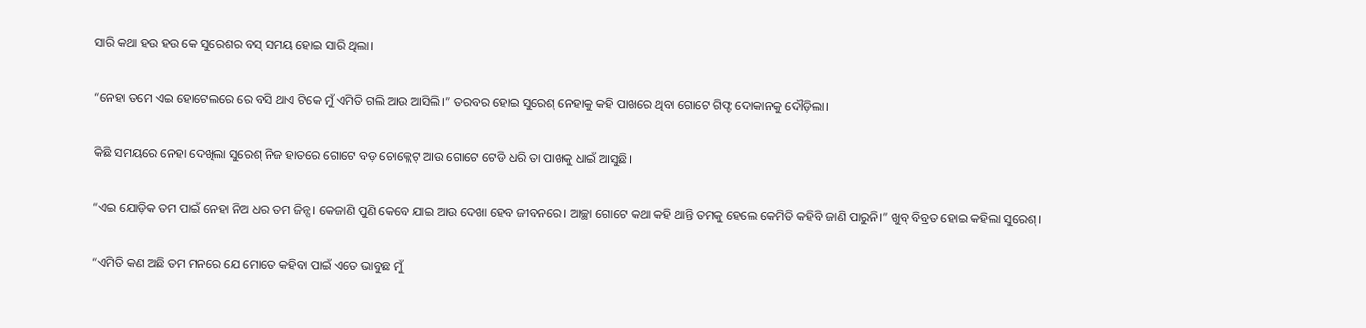ସାରି କଥା ହଉ ହଉ କେ ସୁରେଶର ବସ୍ ସମୟ ହୋଇ ସାରି ଥିଲା।


“ନେହା ତମେ ଏଇ ହୋଟେଲରେ ରେ ବସି ଥାଏ ଟିକେ ମୁଁ ଏମିତି ଗଲି ଆଉ ଆସିଲି।” ତରବର ହୋଇ ସୁରେଶ୍ ନେହାକୁ କହି ପାଖରେ ଥିବା ଗୋଟେ ଗିଫ୍ଟ ଦୋକାନକୁ ଦୌଡ଼ିଲା।


କିଛି ସମୟରେ ନେହା ଦେଖିଲା ସୁରେଶ୍ ନିଜ ହାତରେ ଗୋଟେ ବଡ଼ ଚୋକ୍ଲେଟ୍ ଆଉ ଗୋଟେ ଟେଡି ଧରି ତା ପାଖକୁ ଧାଇଁ ଆସୁଛି।


“ଏଇ ଯୋଡ଼ିକ ତମ ପାଇଁ ନେହା ନିଅ ଧର ତମ ଜିନ୍ସ। କେଜାଣି ପୁଣି କେବେ ଯାଇ ଆଉ ଦେଖା ହେବ ଜୀବନରେ। ଆଚ୍ଛା ଗୋଟେ କଥା କହି ଥାନ୍ତି ତମକୁ ହେଲେ କେମିତି କହିବି ଜାଣି ପାରୁନି।” ଖୁବ୍ ବିବ୍ରତ ହୋଇ କହିଲା ସୁରେଶ୍।


“ଏମିତି କଣ ଅଛି ତମ ମନରେ ଯେ ମୋତେ କହିବା ପାଇଁ ଏତେ ଭାବୁଛ ମୁଁ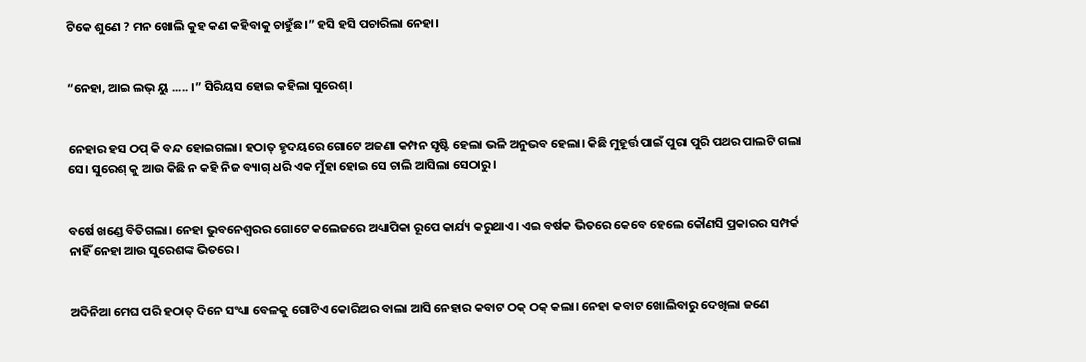ଟିକେ ଶୁଣେ ? ମନ ଖୋଲି କୁହ କଣ କହିବାକୁ ଚାହୁଁଛ।” ହସି ହସି ପଚାରିଲା ନେହା।


“ନେହା, ଆଇ ଲଭ୍ ୟୁ ..... ।” ସିରିୟସ ହୋଇ କହିଲା ସୁରେଶ୍।


ନେହାର ହସ ଠପ୍ କି ବନ୍ଦ ହୋଇଗଲା। ହଠାତ୍ ହୃଦୟରେ ଗୋଟେ ଅଜଣା କମ୍ପନ ସୃଷ୍ଟି ହେଲା ଭଳି ଅନୁଭବ ହେଲା। କିଛି ମୁହୂର୍ତ୍ତ ପାଇଁ ପୁରା ପୁରି ପଥର ପାଲଟି ଗଲା ସେ। ସୁରେଶ୍ କୁ ଆଉ କିଛି ନ କହି ନିଜ ବ୍ୟାଗ୍ ଧରି ଏକ ମୁଁହା ହୋଇ ସେ ଚାଲି ଆସିଲା ସେଠାରୁ।


ବର୍ଷେ ଖଣ୍ଡେ ବିତିଗଲା। ନେହା ଭୁବନେଶ୍ୱରର ଗୋଟେ କଲେଜରେ ଅଧ୍ୟାପିକା ରୂପେ କାର୍ଯ୍ୟ କରୁଥାଏ। ଏଇ ବର୍ଷକ ଭିତରେ କେବେ ହେଲେ କୌଣସି ପ୍ରକାରର ସମ୍ପର୍କ ନାହିଁ ନେହା ଆଉ ସୁରେଶଙ୍କ ଭିତରେ।


ଅଦିନିଆ ମେଘ ପରି ହଠାତ୍ ଦିନେ ସଂଧ୍ୟା ବେଳକୁ ଗୋଟିଏ କୋରିଅର ବାଲା ଆସି ନେହାର କବାଟ ଠକ୍ ଠକ୍ କଲା। ନେହା କବାଟ ଖୋଲିବାରୁ ଦେଖିଲା ଜଣେ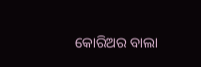କୋରିଅର ବାଲା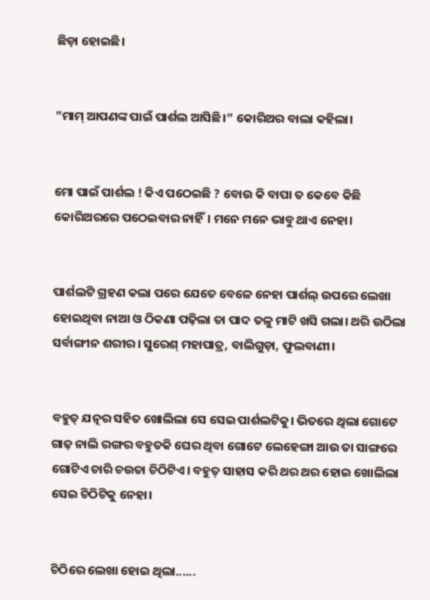ଛିଡ଼ା ହୋଇଛି।


”ମାମ୍ ଆପଣଙ୍କ ପାଇଁ ପାର୍ଶଲ ଆସିଛି।” କୋରିଅର ବାଲା କହିଲା।


ମୋ ପାଇଁ ପାର୍ଶଲ ! କିଏ ପଠେଇଛି ? ବୋଉ କି ବାପା ତ କେବେ କିଛି କୋରିଅରରେ ପଠେଇବାର ନାହିଁ। ମନେ ମନେ ଭାବୁ ଥାଏ ନେହା।


ପାର୍ଶଲଟି ଗ୍ରହଣ କଲା ପରେ ଯେତେ ବେଳେ ନେହା ପାର୍ଶଲ୍ ଉପରେ ଲେଖା ହୋଇଥିବା ନାଆ ଓ ଠିକଣା ପଢ଼ିଲା ତା ପାଦ ତଳୁ ମାଟି ଖସି ଗଲା। ଥରି ଉଠିଲା ସର୍ବାଙ୍ଗୀନ ଶରୀର। ସୁରେଶ୍ ମହାପାତ୍ର, ବାଲିଗୁଡ଼ା, ଫୁଲବାଣୀ।


ବହୁତ୍ ଯତ୍ନର ସହିତ ଖୋଲିଲା ସେ ସେଇ ପାର୍ଶଲଟିକୁ। ଭିତରେ ଥିଲା ଗୋଟେ ଗାଢ଼ ନାଲି ରଙ୍ଗର ବହୁତକି ଘେର ଥିବା ଗୋଟେ ଲେହେଙ୍ଗା ଆଉ ତା ସାଙ୍ଗରେ ଗୋଟିଏ ଚାରି ଚଉତା ଚିଠିଟିଏ। ବହୁତ୍ ସାହାସ କରି ଥର ଥର ହୋଇ ଖୋଲିଲା ସେଇ ଚିଠିଟିକୁ ନେହା।


ଚିଠିରେ ଲେଖା ହୋଇ ଥିଲା......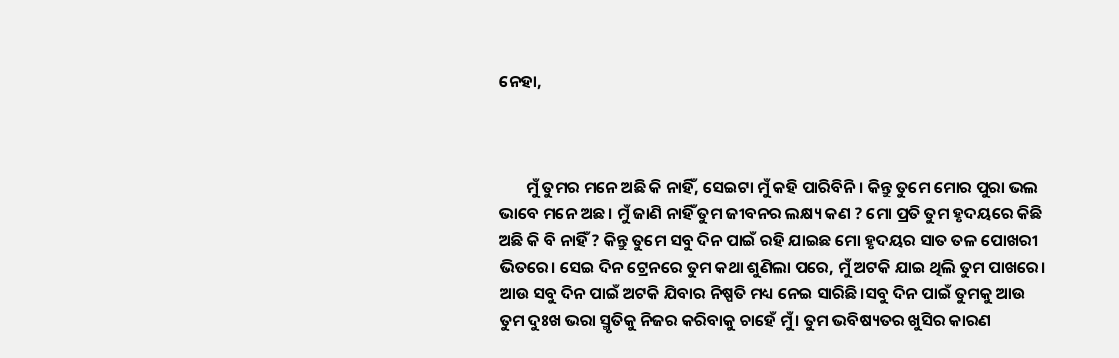ନେହା,



       ମୁଁ ତୁମର ମନେ ଅଛି କି ନାହିଁ, ସେଇଟା ମୁଁ କହି ପାରିବିନି। କିନ୍ତୁ ତୁମେ ମୋର ପୁରା ଭଲ ଭାବେ ମନେ ଅଛ। ମୁଁ ଜାଣି ନାହିଁ ତୁମ ଜୀବନର ଲକ୍ଷ୍ୟ କଣ ? ମୋ ପ୍ରତି ତୁମ ହୃଦୟରେ କିଛି ଅଛି କି ବି ନାହିଁ ? କିନ୍ତୁ ତୁମେ ସବୁ ଦିନ ପାଇଁ ରହି ଯାଇଛ ମୋ ହୃଦୟର ସାତ ତଳ ପୋଖରୀ ଭିତରେ। ସେଇ ଦିନ ଟ୍ରେନରେ ତୁମ କଥା ଶୁଣିଲା ପରେ, ମୁଁ ଅଟକି ଯାଇ ଥିଲି ତୁମ ପାଖରେ। ଆଉ ସବୁ ଦିନ ପାଇଁ ଅଟକି ଯିବାର ନିଷ୍ପତି ମଧ୍ୟ ନେଇ ସାରିଛି।ସବୁ ଦିନ ପାଇଁ ତୁମକୁ ଆଉ ତୁମ ଦୁଃଖ ଭରା ସ୍ମୃତିକୁ ନିଜର କରିବାକୁ ଚାହେଁ ମୁଁ। ତୁମ ଭବିଷ୍ୟତର ଖୁସିର କାରଣ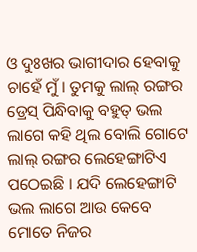ଓ ଦୁଃଖର ଭାଗୀଦାର ହେବାକୁ ଚାହେଁ ମୁଁ। ତୁମକୁ ଲାଲ୍ ରଙ୍ଗର ଡ୍ରେସ୍ ପିନ୍ଧିବାକୁ ବହୁତ୍ ଭଲ ଲାଗେ କହି ଥିଲ ବୋଲି ଗୋଟେ ଲାଲ୍ ରଙ୍ଗର ଲେହେଙ୍ଗାଟିଏ ପଠେଇଛି । ଯଦି ଲେହେଙ୍ଗାଟି ଭଲ ଲାଗେ ଆଉ କେବେ ମୋତେ ନିଜର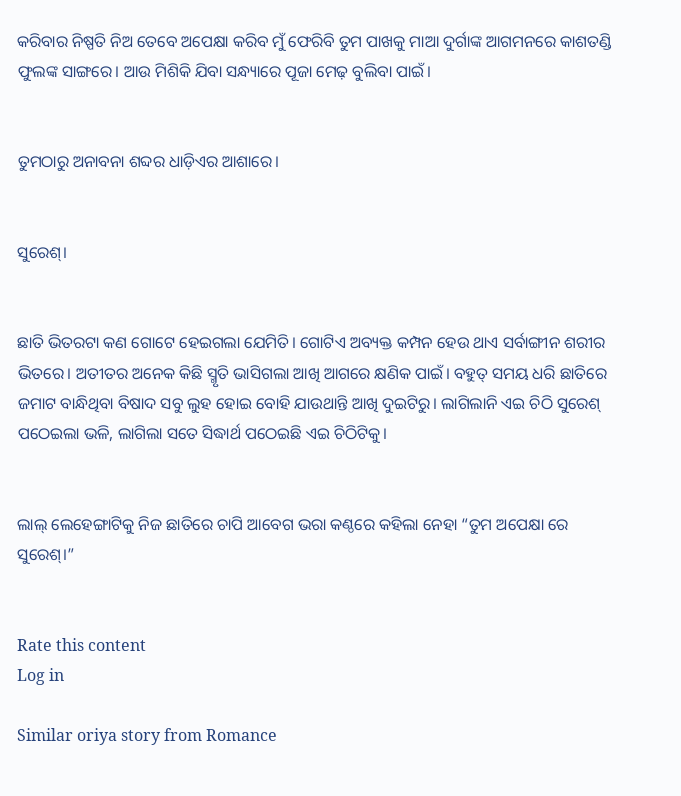କରିବାର ନିଷ୍ପତି ନିଅ ତେବେ ଅପେକ୍ଷା କରିବ ମୁଁ ଫେରିବି ତୁମ ପାଖକୁ ମାଆ ଦୁର୍ଗାଙ୍କ ଆଗମନରେ କାଶତଣ୍ଡି ଫୁଲଙ୍କ ସାଙ୍ଗରେ। ଆଉ ମିଶିକି ଯିବା ସନ୍ଧ୍ୟାରେ ପୂଜା ମେଢ଼ ବୁଲିବା ପାଇଁ।


ତୁମଠାରୁ ଅନାବନା ଶବ୍ଦର ଧାଡ଼ିଏର ଆଶାରେ।


ସୁରେଶ୍।


ଛାତି ଭିତରଟା କଣ ଗୋଟେ ହେଇଗଲା ଯେମିତି। ଗୋଟିଏ ଅବ୍ୟକ୍ତ କମ୍ପନ ହେଉ ଥାଏ ସର୍ବାଙ୍ଗୀନ ଶରୀର ଭିତରେ। ଅତୀତର ଅନେକ କିଛି ସ୍ମୃତି ଭାସିଗଲା ଆଖି ଆଗରେ କ୍ଷଣିକ ପାଇଁ। ବହୁତ୍ ସମୟ ଧରି ଛାତିରେ ଜମାଟ ବାନ୍ଧିଥିବା ବିଷାଦ ସବୁ ଲୁହ ହୋଇ ବୋହି ଯାଉଥାନ୍ତି ଆଖି ଦୁଇଟିରୁ। ଲାଗିଲାନି ଏଇ ଚିଠି ସୁରେଶ୍ ପଠେଇଲା ଭଳି, ଲାଗିଲା ସତେ ସିଦ୍ଧାର୍ଥ ପଠେଇଛି ଏଇ ଚିଠିଟିକୁ।


ଲାଲ୍ ଲେହେଙ୍ଗାଟିକୁ ନିଜ ଛାତିରେ ଚାପି ଆବେଗ ଭରା କଣ୍ଠରେ କହିଲା ନେହା “ତୁମ ଅପେକ୍ଷା ରେ ସୁରେଶ୍।”


Rate this content
Log in

Similar oriya story from Romance